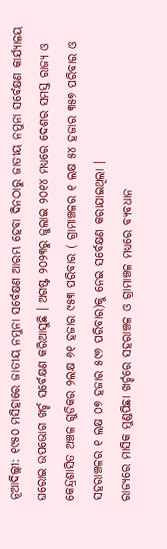ନୂଆଦିଲ୍ଲୀ: ୧୯୫୦ ମସିହାରେ ଜାତୀୟ ନମୁନା ସର୍ବେକ୍ଷଣ ଆରମ୍ଭ ହେବା ଦିନଠାରୁ ଜାତୀୟ ନମୁନା ସର୍ବେକ୍ଷଣ କାର୍ଯ୍ୟାଳୟ ଘରୋଇ ଉପଭୋଗ ଖର୍ଚ୍ଚ ସର୍ବେକ୍ଷଣ କରିଆସୁଛି । ଅଗଷ୍ଟ ୨୦୨୩ରୁ ଜୁଲାଇ ୨୦୧୪ ମଧ୍ୟରେ ଦେଶର ସମସ୍ତ ରାଜ୍ୟ ଓ କେନ୍ଦ୍ରଶାସିତ ଅଞ୍ଚଳ ଗୁଡିକର ୨ଲକ୍ଷ ୬୧ ହଜାର ୯୫୩ ପରିବାର ( ଗ୍ରାମାଞ୍ଚଳର ୧ ଲକ୍ଷ ୫୪ ହଜାର ୩୫୭ ପରିବାର ଓ ସହରାଞ୍ଚଳର ୧ ଲକ୍ଷ ୦୭ ହଜାର ୫୯୬ ପରିବାର)କୁ ନେଇ ସର୍ବେକ୍ଷଣ କରାଯାଇଥିଲା ।
ରାଜ୍ୟରେ ମାସିକ ମୁଣ୍ଡପିଛା ଖର୍ଚ୍ଚରେ ସହରାଞ୍ଚଳ ଓ ଗ୍ରାମାଞ୍ଚଳ ମଧ୍ୟରେ ବ୍ୟବଧାନ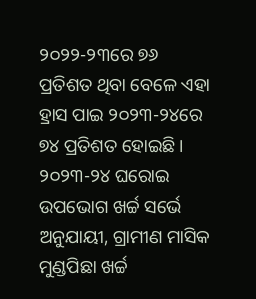୨୦୨୨-୨୩ରେ ୭୬ ପ୍ରତିଶତ ଥିବା ବେଳେ ଏହା ହ୍ରାସ ପାଇ ୨୦୨୩-୨୪ରେ ୭୪ ପ୍ରତିଶତ ହୋଇଛି । ୨୦୨୩-୨୪ ଘରୋଇ ଉପଭୋଗ ଖର୍ଚ୍ଚ ସର୍ଭେ ଅନୁଯାୟୀ, ଗ୍ରାମୀଣ ମାସିକ ମୁଣ୍ଡପିଛା ଖର୍ଚ୍ଚ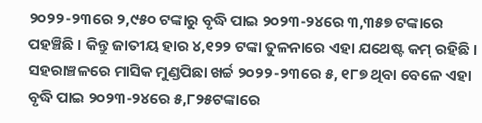୨୦୨୨-୨୩ରେ ୨,୯୫୦ ଟଙ୍କାରୁ ବୃଦ୍ଧି ପାଇ ୨୦୨୩-୨୪ରେ ୩,୩୫୭ ଟଙ୍କାରେ ପହଞ୍ଚିଛି । କିନ୍ତୁ ଜାତୀୟ ହାର ୪,୧୨୨ ଟଙ୍କା ତୁଳନାରେ ଏହା ଯଥେଷ୍ଟ କମ୍ ରହିଛି । ସହରାଞ୍ଚଳରେ ମାସିକ ମୁଣ୍ଡପିଛା ଖର୍ଚ୍ଚ ୨୦୨୨-୨୩ରେ ୫, ୧୮୭ ଥିବା ବେଳେ ଏହା ବୃଦ୍ଧି ପାଇ ୨୦୨୩-୨୪ରେ ୫,୮୨୫ଟଙ୍କାରେ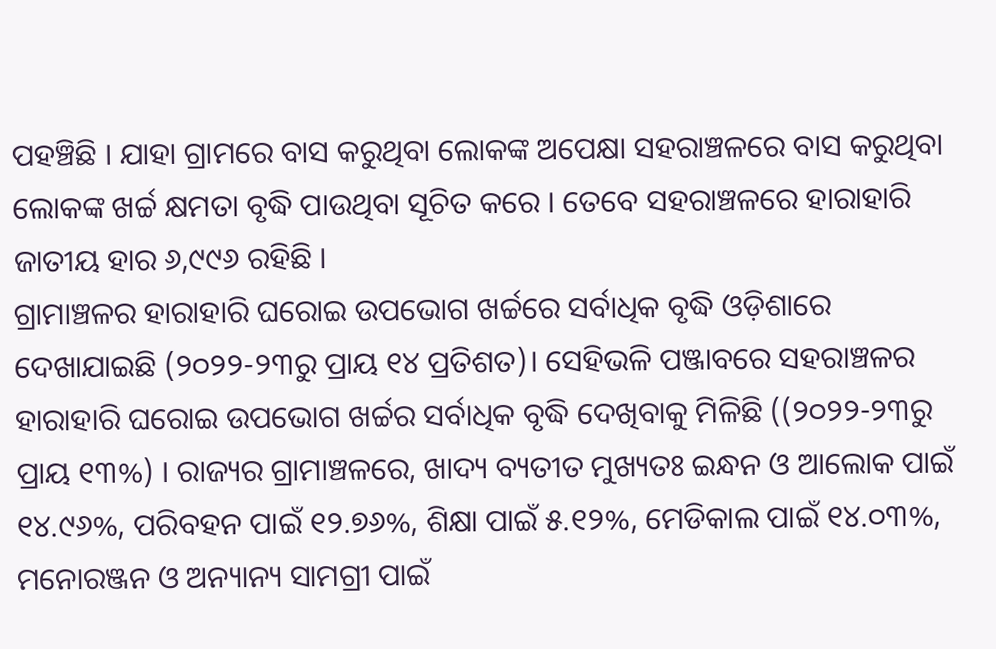ପହଞ୍ଚିଛି । ଯାହା ଗ୍ରାମରେ ବାସ କରୁଥିବା ଲୋକଙ୍କ ଅପେକ୍ଷା ସହରାଞ୍ଚଳରେ ବାସ କରୁଥିବା ଲୋକଙ୍କ ଖର୍ଚ୍ଚ କ୍ଷମତା ବୃଦ୍ଧି ପାଉଥିବା ସୂଚିତ କରେ । ତେବେ ସହରାଞ୍ଚଳରେ ହାରାହାରି ଜାତୀୟ ହାର ୬,୯୯୬ ରହିଛି ।
ଗ୍ରାମାଞ୍ଚଳର ହାରାହାରି ଘରୋଇ ଉପଭୋଗ ଖର୍ଚ୍ଚରେ ସର୍ବାଧିକ ବୃଦ୍ଧି ଓଡ଼ିଶାରେ ଦେଖାଯାଇଛି (୨୦୨୨-୨୩ରୁ ପ୍ରାୟ ୧୪ ପ୍ରତିଶତ)। ସେହିଭଳି ପଞ୍ଜାବରେ ସହରାଞ୍ଚଳର ହାରାହାରି ଘରୋଇ ଉପଭୋଗ ଖର୍ଚ୍ଚର ସର୍ବାଧିକ ବୃଦ୍ଧି ଦେଖିବାକୁ ମିଳିଛି ((୨୦୨୨-୨୩ରୁ ପ୍ରାୟ ୧୩%) । ରାଜ୍ୟର ଗ୍ରାମାଞ୍ଚଳରେ, ଖାଦ୍ୟ ବ୍ୟତୀତ ମୁଖ୍ୟତଃ ଇନ୍ଧନ ଓ ଆଲୋକ ପାଇଁ ୧୪.୯୬%, ପରିବହନ ପାଇଁ ୧୨.୭୬%, ଶିକ୍ଷା ପାଇଁ ୫.୧୨%, ମେଡିକାଲ ପାଇଁ ୧୪.୦୩%, ମନୋରଞ୍ଜନ ଓ ଅନ୍ୟାନ୍ୟ ସାମଗ୍ରୀ ପାଇଁ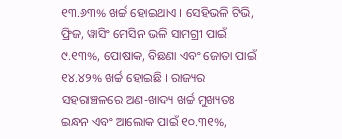୧୩.୬୩% ଖର୍ଚ୍ଚ ହୋଇଥାଏ । ସେହିଭଳି ଟିଭି, ଫ୍ରିଜ, ୱାସିଂ ମେସିନ ଭଳି ସାମଗ୍ରୀ ପାଇଁ ୯.୧୩%, ପୋଷାକ, ବିଛଣା ଏବଂ ଜୋତା ପାଇଁ ୧୪.୪୨% ଖର୍ଚ୍ଚ ହୋଇଛି । ରାଜ୍ୟର ସହରାଞ୍ଚଳରେ ଅଣ-ଖାଦ୍ୟ ଖର୍ଚ୍ଚ ମୁଖ୍ୟତଃ ଇନ୍ଧନ ଏବଂ ଆଲୋକ ପାଇଁ ୧୦.୩୧%,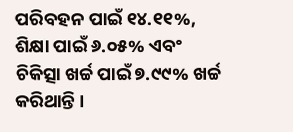ପରିବହନ ପାଇଁ ୧୪.୧୧%, ଶିକ୍ଷା ପାଇଁ ୬.୦୫% ଏବଂ ଚିକିତ୍ସା ଖର୍ଚ୍ଚ ପାଇଁ ୭.୯୯% ଖର୍ଚ୍ଚ କରିଥାନ୍ତି ।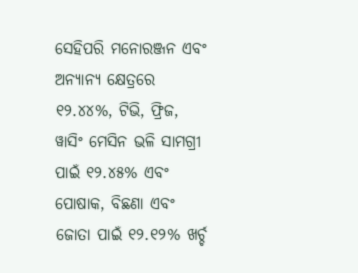ସେହିପରି ମନୋରଞ୍ଜନ ଏବଂ ଅନ୍ୟାନ୍ୟ କ୍ଷେତ୍ରରେ ୧୨.୪୪%, ଟିଭି, ଫ୍ରିଜ, ୱାସିଂ ମେସିନ ଭଳି ସାମଗ୍ରୀ ପାଇଁ ୧୨.୪୫% ଏବଂ ପୋଷାକ, ବିଛଣା ଏବଂ ଜୋତା ପାଇଁ ୧୨.୧୨% ଖର୍ଚ୍ଚ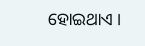ହୋଇଥାଏ ।